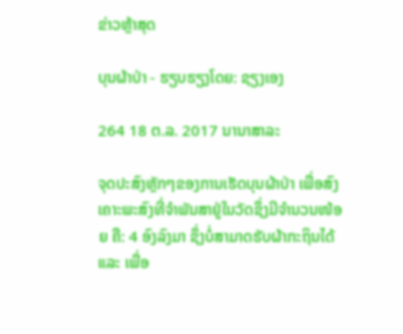ຂ່າວຫຼ້າສຸດ

ບຸນຜ້າປ່າ - ຮຽບຮຽງໂດຍ: ຊຽງເອງ

264 18 ຕ.ລ. 2017 ນານາສາລະ

ຈຸດປະສົງຫຼັກໆຂອງການເຮັດບຸນຜ້າປ່າ ເພື່ອສົງເຄາະພະສົງທີ່ຈຳພັນສາຢູ່ໃນວັດຊຶ່ງມີຈຳນວນໜ້ອຍ ຄື: 4 ອົງລົງມາ ຊຶ່ງບໍ່ສາມາດຮັບຜ້າກະຖິນໄດ້ ແລະ ເພື່ອ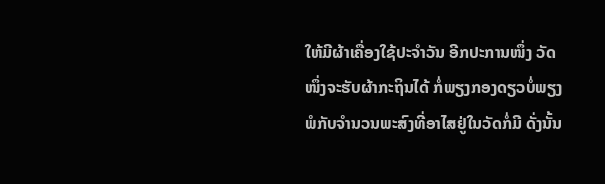ໃຫ້ມີຜ້າເຄື່ອງໃຊ້ປະຈຳວັນ ອີກປະການໜຶ່ງ ວັດໜຶ່ງຈະຮັບຜ້າກະຖິນໄດ້ ກໍ່ພຽງກອງດຽວບໍ່ພຽງພໍກັບຈຳນວນພະສົງທີ່ອາໄສຢູ່ໃນວັດກໍ່ມີ ດັ່ງນັ້ນ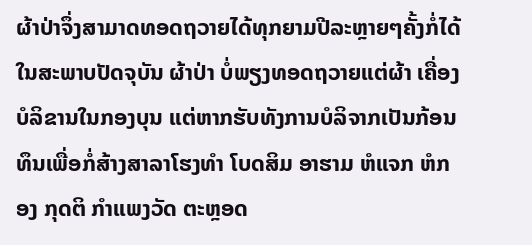ຜ້າປ່າຈຶ່ງສາມາດທອດຖວາຍໄດ້ທຸກຍາມປີລະຫຼາຍໆຄັ້ງກໍ່ໄດ້ ໃນສະພາບປັດຈຸບັນ ຜ້າປ່າ ບໍ່ພຽງທອດຖວາຍແຕ່ຜ້າ ເຄື່ອງບໍລິຂານໃນກອງບຸນ ແຕ່ຫາກຮັບທັງການບໍລິຈາກເປັນກ້ອນທຶນເພື່ອກໍ່ສ້າງສາລາໂຮງທຳ ໂບດສິມ ອາຮາມ ຫໍແຈກ ຫໍກອງ ກຸດຕິ ກຳແພງວັດ ຕະຫຼອດ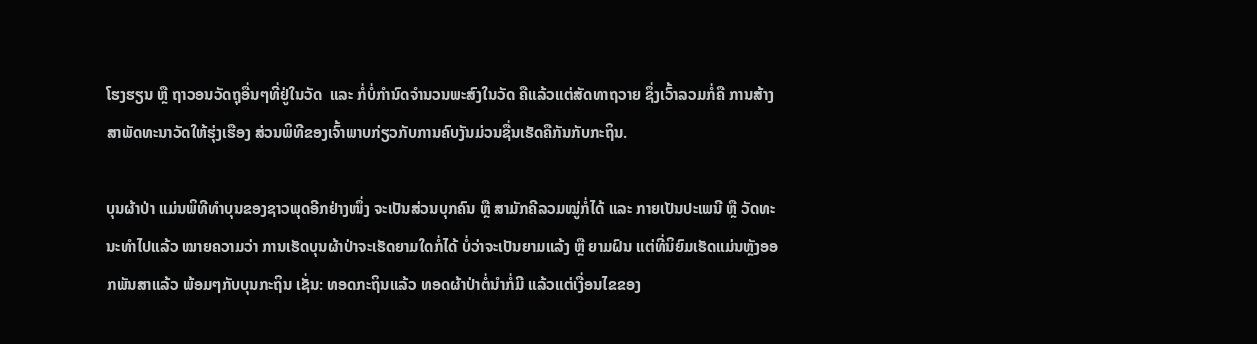ໂຮງຮຽນ ຫຼື ຖາວອນວັດຖຸອື່ນໆທີ່ຢູ່ໃນວັດ  ແລະ ກໍ່ບໍ່ກຳນົດຈຳນວນພະສົງໃນວັດ ຄືແລ້ວແຕ່ສັດທາຖວາຍ ຊຶ່ງເວົ້າລວມກໍ່ຄື ການສ້າງສາພັດທະນາວັດໃຫ້ຮຸ່ງເຮືອງ ສ່ວນພິທີຂອງເຈົ້າພາບກ່ຽວກັບການຄົບງັນມ່ວນຊື່ນເຮັດຄືກັນກັບກະຖິນ.

ບຸນຜ້າປ່າ ແມ່ນພິທີທຳບຸນຂອງຊາວພຸດອີກຢ່າງໜຶ່ງ ຈະເປັນສ່ວນບຸກຄົນ ຫຼື ສາມັກຄີລວມໝູ່ກໍ່ໄດ້ ແລະ ກາຍເປັນປະເພນີ ຫຼື ວັດທະນະທຳໄປແລ້ວ ໝາຍຄວາມວ່າ ການເຮັດບຸນຜ້າປ່າຈະເຮັດຍາມໃດກໍ່ໄດ້ ບໍ່ວ່າຈະເປັນຍາມແລ້ງ ຫຼື ຍາມຝົນ ແຕ່ທີ່ນິຍົມເຮັດແມ່ນຫຼັງອອກພັນສາແລ້ວ ພ້ອມໆກັບບຸນກະຖິນ ເຊັ່ນ: ທອດກະຖິນແລ້ວ ທອດຜ້າປ່າຕໍ່ນຳກໍ່ມີ ແລ້ວແຕ່ເງື່ອນໄຂຂອງ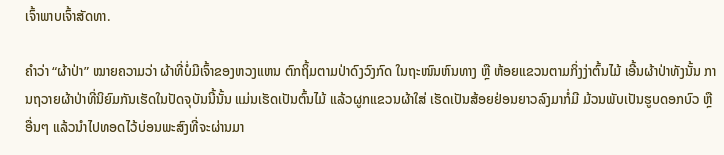ເຈົ້າພາບເຈົ້າສັດທາ.

ຄຳວ່າ “ຜ້າປ່າ” ໝາຍຄວາມວ່າ ຜ້າທີ່ບໍ່ມີເຈົ້າຂອງຫວງແຫນ ຕົກຖິ້ມຕາມປ່າດົງວົງກົດ ໃນຖະໜົນຫົນທາງ ຫຼື ຫ້ອຍແຂວນຕາມກິ່ງງ່າຕົ້ນໄມ້ ເອີ້ນຜ້າປ່າທັງນັ້ນ ການຖວາຍຜ້າປ່າທີ່ນິຍົມກັນເຮັດໃນປັດຈຸບັນນີ້ນັ້ນ ແມ່ນເຮັດເປັນຕົ້ນໄມ້ ແລ້ວຜູກແຂວນຜ້າໃສ່ ເຮັດເປັນສ້ອຍຢ່ອນຍາວລົງມາກໍ່ມີ ມ້ວນພັບເປັນຮູບດອກບົວ ຫຼື ອື່ນໆ ແລ້ວນຳໄປທອດໄວ້ບ່ອນພະສົງທີ່ຈະຜ່ານມາ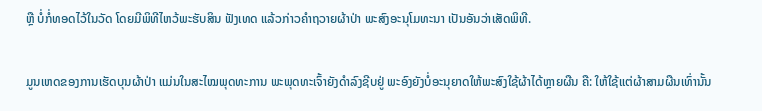ຫຼື ບໍ່ກໍ່ທອດໄວ້ໃນວັດ ໂດຍມີພິທີໄຫວ້ພະຮັບສິນ ຟັງເທດ ແລ້ວກ່າວຄຳຖວາຍຜ້າປ່າ ພະສົງອະນຸໂມທະນາ ເປັນອັນວ່າເສັດພິທີ.

ມູນເຫດຂອງການເຮັດບຸນຜ້າປ່າ ແມ່ນໃນສະໄໝພຸດທະການ ພະພຸດທະເຈົ້າຍັງດຳລົງຊີບຢູ່ ພະອົງຍັງບໍ່ອະນຸຍາດໃຫ້ພະສົງໃຊ້ຜ້າໄດ້ຫຼາຍຜືນ ຄື: ໃຫ້ໃຊ້ແຕ່ຜ້າສາມຜືນເທົ່ານັ້ນ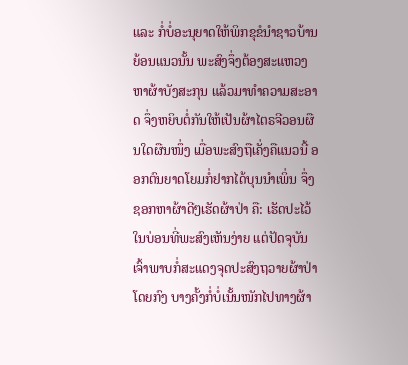ແລະ ກໍ່ບໍ່ອະນຸຍາດໃຫ້ພິກຂຸຂໍນຳຊາວບ້ານ ຍ້ອນແນວນັ້ນ ພະສົງຈຶ່ງຕ້ອງສະແຫວງຫາຜ້າບັງສະກຸນ ແລ້ວມາທຳຄວາມສະອາດ ຈຶ່ງຫຍິບຕໍ່ກັນໃຫ້ເປັນຜ້າໄຕຣຈີວອນຜືນໃດຜືນໜຶ່ງ ເມື່ອພະສົງຖືເຄັ່ງຄືແນວນີ້ ອອກຕົນຍາດໂຍມກໍ່ຢາກໄດ້ບຸນນຳເພິ່ນ ຈຶ່ງຊອກຫາຜ້າດີໆເຮັດຜ້າປ່າ ຄື: ເຮັດປະໄວ້ໃນບ່ອນທີ່ພະສົງເຫັນງ່າຍ ແຕ່ປັດຈຸບັນເຈົ້າພາບກໍ່ສະແດງຈຸດປະສົງຖວາຍຜ້າປ່າໂດຍກົງ ບາງຄັ້ງກໍ່ບໍ່ເນັ້ນໜັກໄປທາງຜ້າ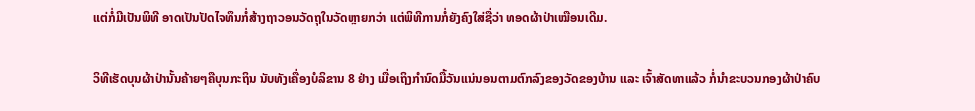ແຕ່ກໍ່ມີເປັນພິທີ ອາດເປັນປັດໄຈທຶນກໍ່ສ້າງຖາວອນວັດຖຸໃນວັດຫຼາຍກວ່າ ແຕ່ພິທີການກໍ່ຍັງຄົງໃສ່ຊື່ວ່າ ທອດຜ້າປ່າເໝືອນເດີມ.

ວິທີເຮັດບຸນຜ້າປ່ານັ້ນຄ້າຍໆຄືບຸນກະຖິນ ນັບທັງເຄື່ອງບໍລິຂານ 8 ຢ່າງ ເມື່ອເຖິງກຳນົດມື້ວັນແນ່ນອນຕາມຕົກລົງຂອງວັດຂອງບ້ານ ແລະ ເຈົ້າສັດທາແລ້ວ ກໍ່ນຳຂະບວນກອງຜ້າປ່າຄົບ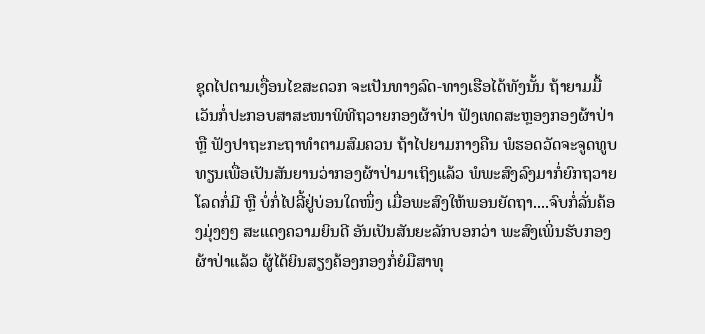ຊຸດໄປຕາມເງື່ອນໄຂສະດວກ ຈະເປັນທາງລົດ-ທາງເຮືອໄດ້ທັງນັ້ນ ຖ້າຍາມມື້ເວັນກໍ່ປະກອບສາສະໜາພິທີຖວາຍກອງຜ້າປ່າ ຟັງເທດສະຫຼອງກອງຜ້າປ່າ ຫຼື ຟັງປາຖະກະຖາທຳຕາມສົມຄວນ ຖ້າໄປຍາມກາງຄືນ ພໍຮອດວັດຈະຈູດທູບທຽນເພື່ອເປັນສັນຍານວ່າກອງຜ້າປ່າມາເຖິງແລ້ວ ພໍພະສົງລົງມາກໍ່ຍົກຖວາຍໂລດກໍ່ມີ ຫຼື ບໍ່ກໍ່ໄປລີ້ຢູ່ບ່ອນໃດໜຶ່ງ ເມື່ອພະສົງໃຫ້ພອນຍັດຖາ....ຈົບກໍ່ລັ່ນຄ້ອງມຸ່ງໆໆ ສະແດງຄວາມຍິນດີ ອັນເປັນສັນຍະລັກບອກວ່າ ພະສົງເພິ່ນຮັບກອງຜ້າປ່າແລ້ວ ຜູ້ໄດ້ຍິນສຽງຄ້ອງກອງກໍ່ຍໍມືສາທຸ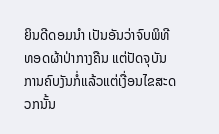ຍິນດີດອມນຳ ເປັນອັນວ່າຈົບພິທີທອດຜ້າປ່າກາງຄືນ ແຕ່ປັດຈຸບັນການຄົບງັນກໍ່ແລ້ວແຕ່ເງື່ອນໄຂສະດວກນັ້ນ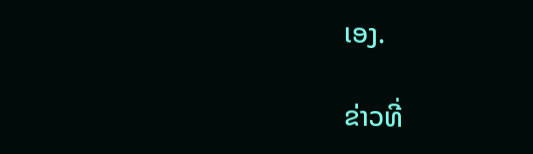ເອງ.

ຂ່າວທີ່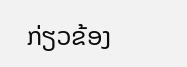ກ່ຽວຂ້ອງ